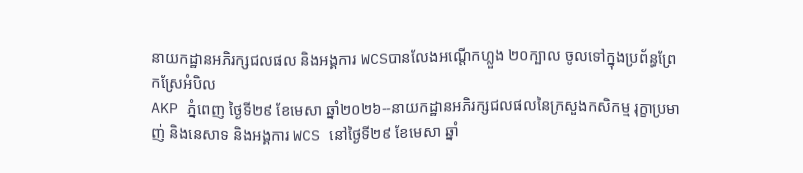នាយកដ្ឋានអភិរក្សជលផល និងអង្គការ WCSបានលែងអណ្តើកហ្លួង ២០ក្បាល ចូលទៅក្នុងប្រព័ន្ធព្រែកស្រែអំបិល
AKP ភ្នំពេញ ថ្ងៃទី២៩ ខែមេសា ឆ្នាំ២០២៦--នាយកដ្ឋានអភិរក្សជលផលនៃក្រសួងកសិកម្ម រុក្ខាប្រមាញ់ និងនេសាទ និងអង្គការ WCS នៅថ្ងៃទី២៩ ខែមេសា ឆ្នាំ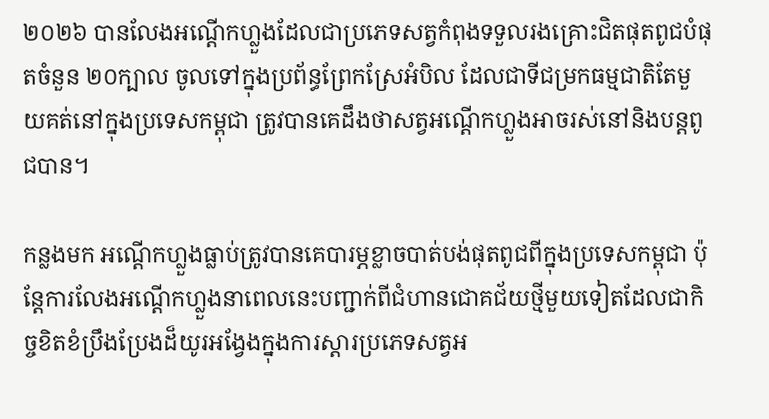២០២៦ បានលែងអណ្តើកហ្លួងដែលជាប្រភេទសត្វកំពុងទទួលរងគ្រោះជិតផុតពូជបំផុតចំនួន ២០ក្បាល ចូលទៅក្នុងប្រព័ន្ធព្រែកស្រែអំបិល ដែលជាទីជម្រកធម្មជាតិតែមួយគត់នៅក្នុងប្រទេសកម្ពុជា ត្រូវបានគេដឹងថាសត្វអណ្តើកហ្លួងអាចរស់នៅនិងបន្តពូជបាន។

កន្លងមក អណ្តើកហ្លួងធ្លាប់ត្រូវបានគេបារម្ភខ្លាចបាត់បង់ផុតពូជពីក្នុងប្រទេសកម្ពុជា ប៉ុន្តែការលែងអណ្តើកហ្លួងនាពេលនេះបញ្ជាក់ពីជំហានជោគជ័យថ្មីមួយទៀតដែលជាកិច្ចខិតខំប្រឹងប្រែងដ៏យូរអង្វែងក្នុងការស្តារប្រភេទសត្វអ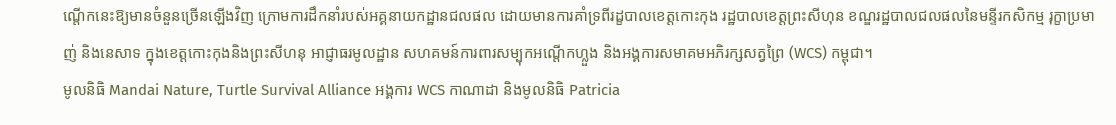ណ្តើកនេះឱ្យមានចំនួនច្រើនឡើងវិញ ក្រោមការដឹកនាំរបស់អគ្គនាយកដ្ឋានជលផល ដោយមានការគាំទ្រពីរដ្ខបាលខេត្តកោះកុង រដ្ឋបាលខេត្តព្រះសីហុន ខណ្ឌរដ្ឋបាលជលផលនៃមន្ទីរកសិកម្ម រុក្ខាប្រមាញ់ និងនេសាទ ក្នុងខេត្តកោះកុងនិងព្រះសីហនុ អាជ្ញាធរមូលដ្ឋាន សហគមន៍ការពារសម្បុកអណ្តើកហ្លួង និងអង្គការសមាគមអភិរក្សសត្វព្រៃ (WCS) កម្ពុជា។
មូលនិធិ Mandai Nature, Turtle Survival Alliance អង្គការ WCS កាណាដា និងមូលនិធិ Patricia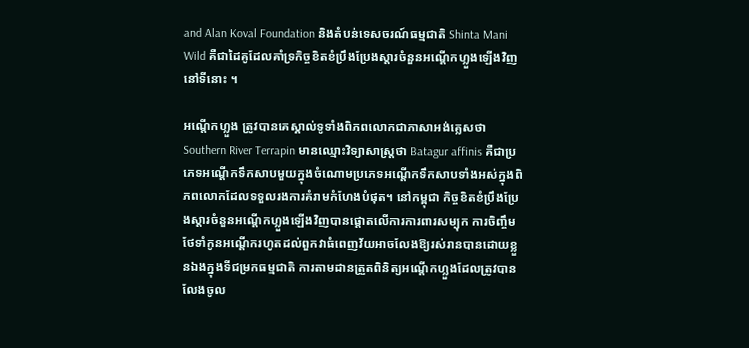and Alan Koval Foundation និងតំបន់ទេសចរណ៍ធម្មជាតិ Shinta Mani Wild គឺជាដៃគូដែលគាំទ្រកិច្ចខិតខំប្រឹងប្រែងស្តារចំនួនអណ្តើកហ្លួងឡើងវិញនៅទីនោះ ។

អណ្តើកហ្លួង ត្រូវបានគេស្គាល់ទូទាំងពិភពលោកជាភាសាអង់គ្លេសថា Southern River Terrapin មានឈ្មោះវិទ្យាសាស្ត្រថា Batagur affinis គឺជាប្រភេទអណ្តើកទឹកសាបមួយក្នុងចំណោមប្រភេទអណ្តើកទឹកសាបទាំងអស់ក្នុងពិភពលោកដែលទទួលរងការគំរាមកំហែងបំផុត។ នៅកម្ពុជា កិច្ចខិតខំប្រឹងប្រែងស្តារចំនួនអណ្តើកហ្លួងឡើងវិញបានផ្តោតលើការការពារសម្បុក ការចិញ្ចឹមថែទាំកូនអណ្តើករហូតដល់ពួកវាធំពេញវ័យអាចលែងឱ្យរស់រានបានដោយខ្លួនឯងក្នុងទីជម្រកធម្មជាតិ ការតាមដានត្រួតពិនិត្យអណ្តើកហ្លួងដែលត្រូវបានលែងចូល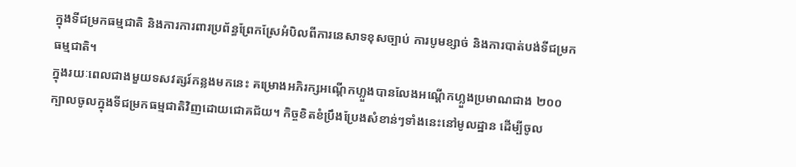ក្នុងទីជម្រកធម្មជាតិ និងការការពារប្រព័ន្ធព្រែកស្រែអំបិលពីការនេសាទខុសច្បាប់ ការបូមខ្សាច់ និងការបាត់បង់ទីជម្រកធម្មជាតិ។
ក្នុងរយៈពេលជាងមួយទសវត្សរ៍កន្លងមកនេះ គម្រោងអភិរក្សអណ្តើកហ្លួងបានលែងអណ្តើកហ្លួងប្រមាណជាង ២០០ក្បាលចូលក្នុងទីជម្រកធម្មជាតិវិញដោយជោគជ័យ។ កិច្ចខិតខំប្រឹងប្រែងសំខាន់ៗទាំងនេះនៅមូលដ្ឋាន ដើម្បីចូល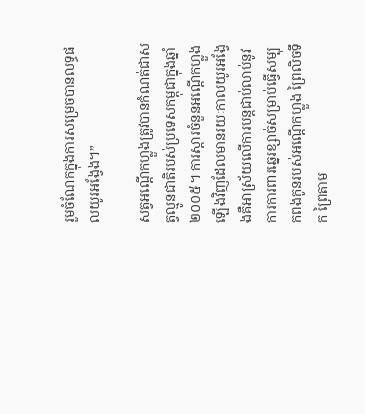រួមចំណែកក្នុងការសម្រេចបានលទ្ធផលយូរអង្វែង។”

សត្វអណ្តើកហ្លួងត្រូវបានកំណត់ជាសត្វល្មូនជាតិរបស់ប្រទេសកម្ពុជាក្នុងឆ្នាំ២០០៥។ ការស្តារចំនួនអណ្តើកហ្លួងឡើងវិញដែលមានរយៈកាលយូរអង្វែងគឺអាស្រ័យលើការបន្តជាប់លាប់នូវការការពារឆ្នេរខ្សាច់សម្រាប់ធ្វើសម្បុកពងកូនរបស់អណ្តើកហ្លួង ព្រៃលិចទឹក ព្រៃតាម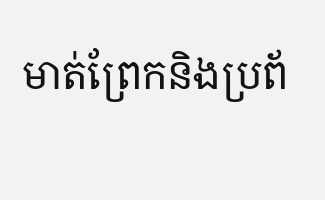មាត់ព្រែកនិងប្រព័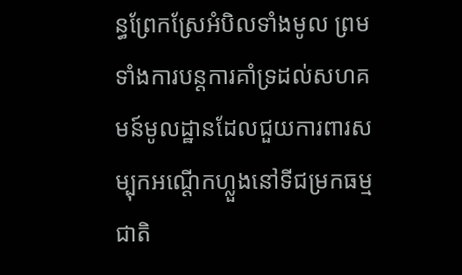ន្ធព្រែកស្រែអំបិលទាំងមូល ព្រមទាំងការបន្តការគាំទ្រដល់សហគមន៍មូលដ្ឋានដែលជួយការពារសម្បុកអណ្តើកហ្លួងនៅទីជម្រកធម្មជាតិ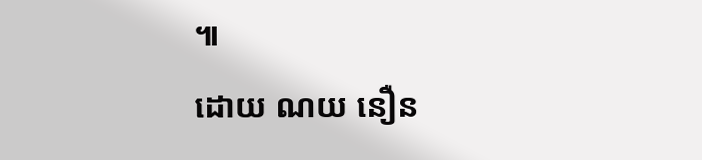៕
ដោយ ណយ នឿន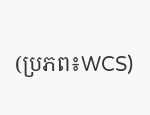(ប្រភព៖WCS)